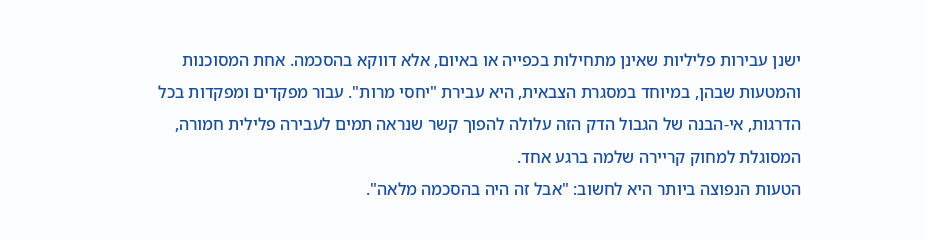ישנן עבירות פליליות שאינן מתחילות בכפייה או באיום, אלא דווקא בהסכמה. אחת המסוכנות והמטעות שבהן, במיוחד במסגרת הצבאית, היא עבירת "יחסי מרות". עבור מפקדים ומפקדות בכל הדרגות, אי-הבנה של הגבול הדק הזה עלולה להפוך קשר שנראה תמים לעבירה פלילית חמורה, המסוגלת למחוק קריירה שלמה ברגע אחד.
הטעות הנפוצה ביותר היא לחשוב: "אבל זה היה בהסכמה מלאה".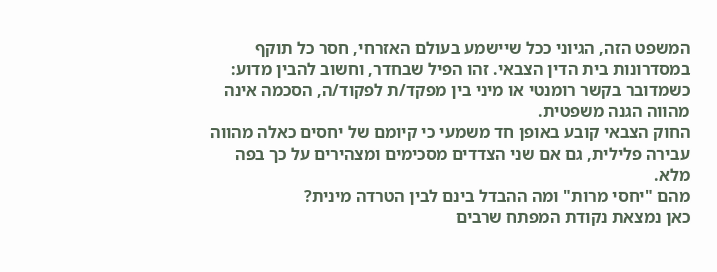המשפט הזה, הגיוני ככל שיישמע בעולם האזרחי, חסר כל תוקף במסדרונות בית הדין הצבאי. זהו הפיל שבחדר, וחשוב להבין מדוע: כשמדובר בקשר רומנטי או מיני בין מפקד/ת לפקוד/ה, הסכמה אינה מהווה הגנה משפטית.
החוק הצבאי קובע באופן חד משמעי כי קיומם של יחסים כאלה מהווה עבירה פלילית, גם אם שני הצדדים מסכימים ומצהירים על כך בפה מלא.
מהם "יחסי מרות" ומה ההבדל בינם לבין הטרדה מינית?
כאן נמצאת נקודת המפתח שרבים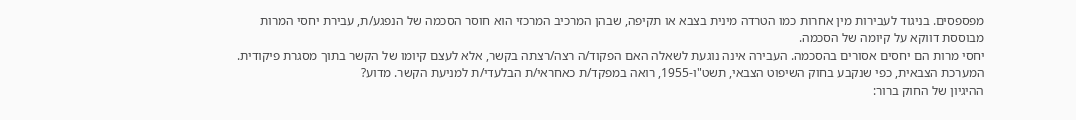מפספסים. בניגוד לעבירות מין אחרות כמו הטרדה מינית בצבא או תקיפה, שבהן המרכיב המרכזי הוא חוסר הסכמה של הנפגע/ת, עבירת יחסי המרות מבוססת דווקא על קיומה של הסכמה.
יחסי מרות הם יחסים אסורים בהסכמה. העבירה אינה נוגעת לשאלה האם הפקוד/ה רצה/רצתה בקשר, אלא לעצם קיומו של הקשר בתוך מסגרת פיקודית. המערכת הצבאית, כפי שנקבע בחוק השיפוט הצבאי, תשט"ו-1955, רואה במפקד/ת כאחראי/ת הבלעדי/ת למניעת הקשר. מדוע?
ההיגיון של החוק ברור: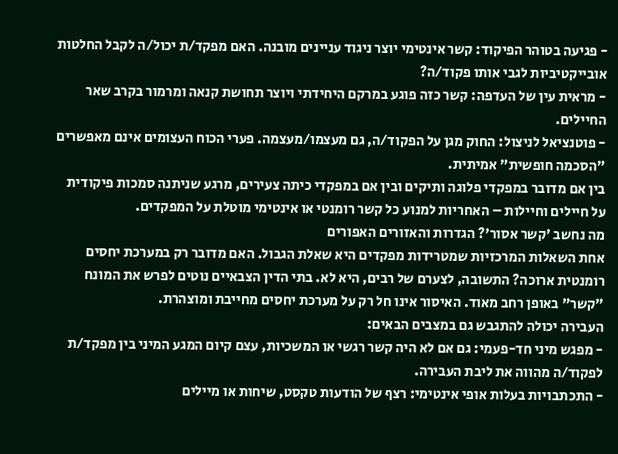- פגיעה בטוהר הפיקוד: קשר אינטימי יוצר ניגוד עניינים מובנה. האם מפקד/ת יכול/ה לקבל החלטות אובייקטיביות לגבי אותו פקוד/ה?
- מראית עין של העדפה: קשר כזה פוגע במרקם היחידתי ויוצר תחושת קנאה ומרמור בקרב שאר החיילים.
- פוטנציאל לניצול: החוק מגן על הפקוד/ה, גם מעצמו/מעצמה. פערי הכוח העצומים אינם מאפשרים "הסכמה חופשית" אמיתית.
בין אם מדובר במפקדי פלוגה ותיקים ובין אם במפקדי כיתה צעירים, מרגע שניתנה סמכות פיקודית על חיילים וחיילות – האחריות למנוע כל קשר רומנטי או אינטימי מוטלת על המפקדים.
מה נחשב 'קשר אסור'? הגדרות והאזורים האפורים
אחת השאלות המרכזיות שמטרידות מפקדים היא שאלת הגבול. האם מדובר רק במערכת יחסים רומנטית ארוכה? התשובה, לצערם של רבים, היא לא. בתי הדין הצבאיים נוטים לפרש את המונח "קשר" באופן רחב מאוד. האיסור אינו חל רק על מערכת יחסים מחייבת ומוצהרת.
העבירה יכולה להתגבש גם במצבים הבאים:
- מפגש מיני חד-פעמי: גם אם לא היה קשר רגשי או המשכיות, עצם קיום המגע המיני בין מפקד/ת לפקוד/ה מהווה את ליבת העבירה.
- התכתבויות בעלות אופי אינטימי: רצף של הודעות טקסט, שיחות או מיילים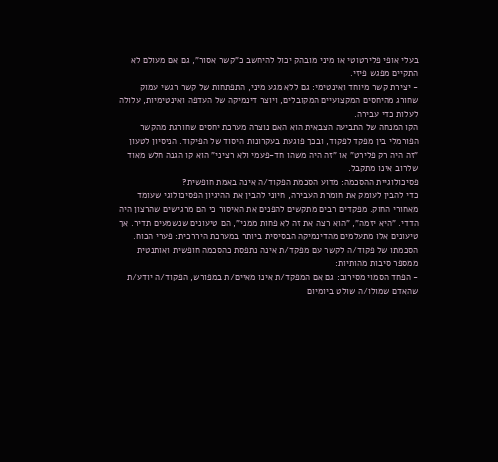בעלי אופי פלירטוטי או מיני מובהק יכול להיחשב כ"קשר אסור", גם אם מעולם לא התקיים מפגש פיזי.
- יצירת קשר מיוחד ואינטימי: גם ללא מגע מיני, התפתחות של קשר רגשי עמוק שחורג מהיחסים המקצועיים המקובלים, ויוצר דינמיקה של העדפה ואינטימיות, עלולה לעלות כדי עבירה.
הקו המנחה של התביעה הצבאית הוא האם נוצרה מערכת יחסים שחורגת מהקשר הפורמלי בין מפקד לפקוד, ובכך פוגעת בעקרונות היסוד של הפיקוד. הניסיון לטעון "זה היה רק פלירט" או "זה היה משהו חד-פעמי ולא רציני" הוא קו הגנה חלש מאוד שלרוב אינו מתקבל.
פסיכולוגיית ההסכמה: מדוע הסכמת הפקוד/ה אינה באמת חופשית?
כדי להבין לעומק את חומרת העבירה, חיוני להבין את ההיגיון הפסיכולוגי שעומד מאחורי החוק. מפקדים רבים מתקשים להפנים את האיסור כי הם מרגישים שהרצון היה הדדי. "היא יזמה", "הוא רצה את זה לא פחות ממני", הם טיעונים שנשמעים תדיר. אך טיעונים אלו מתעלמים מהדינמיקה הבסיסית ביותר במערכת היררכית: פערי הכוח.
הסכמתו של פקוד/ה לקשר עם מפקד/ת אינה נתפסת כהסכמה חופשית ואותנטית ממספר סיבות מהותיות:
- הפחד הסמוי מסירוב: גם אם המפקד/ת אינו מאיים/ת במפורש, הפקוד/ה יודע/ת שהאדם שמולו/ה שולט ביומיום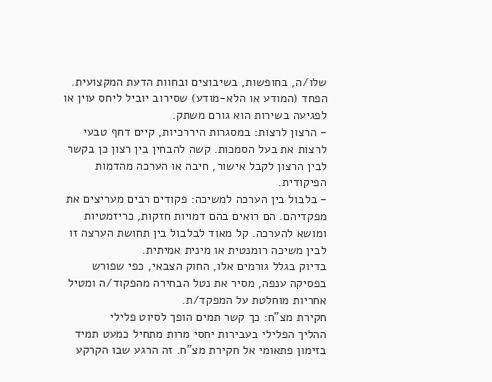שלו/ה, בחופשות, בשיבוצים ובחוות הדעת המקצועית. הפחד (המודע או הלא-מודע) שסירוב יוביל ליחס עוין או לפגיעה בשירות הוא גורם משתק.
- הרצון לרצות: במסגרות היררכיות, קיים דחף טבעי לרצות את בעל הסמכות. קשה להבחין בין רצון כן בקשר לבין הרצון לקבל אישור, חיבה או הערכה מהדמות הפיקודית.
- בלבול בין הערכה למשיכה: פקודים רבים מעריצים את מפקדיהם. הם רואים בהם דמויות חזקות, כריזמטיות ומושא להערכה. קל מאוד לבלבול בין תחושת הערצה זו לבין משיכה רומנטית או מינית אמיתית.
בדיוק בגלל גורמים אלו, החוק הצבאי, כפי שפורש בפסיקה ענפה, מסיר את נטל הבחירה מהפקוד/ה ומטיל אחריות מוחלטת על המפקד/ת.
חקירת מצ"ח: כך קשר תמים הופך לסיוט פלילי
ההליך הפלילי בעבירות יחסי מרות מתחיל כמעט תמיד בזימון פתאומי אל חקירת מצ"ח. זה הרגע שבו הקרקע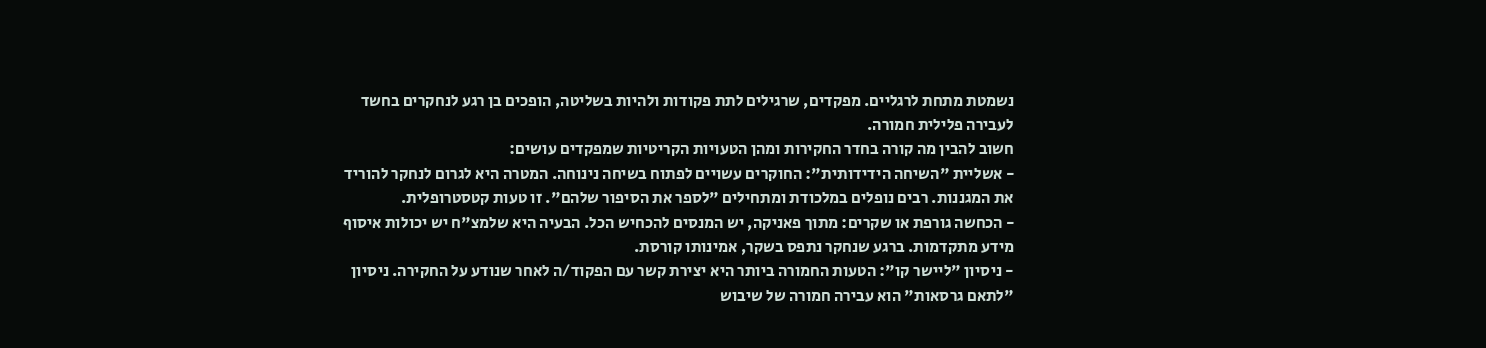נשמטת מתחת לרגליים. מפקדים, שרגילים לתת פקודות ולהיות בשליטה, הופכים בן רגע לנחקרים בחשד לעבירה פלילית חמורה.
חשוב להבין מה קורה בחדר החקירות ומהן הטעויות הקריטיות שמפקדים עושים:
- אשליית "השיחה הידידותית": החוקרים עשויים לפתוח בשיחה נינוחה. המטרה היא לגרום לנחקר להוריד את המגננות. רבים נופלים במלכודת ומתחילים "לספר את הסיפור שלהם". זו טעות קטסטרופלית.
- הכחשה גורפת או שקרים: מתוך פאניקה, יש המנסים להכחיש הכל. הבעיה היא שלמצ"ח יש יכולות איסוף מידע מתקדמות. ברגע שנחקר נתפס בשקר, אמינותו קורסת.
- ניסיון "ליישר קו": הטעות החמורה ביותר היא יצירת קשר עם הפקוד/ה לאחר שנודע על החקירה. ניסיון "לתאם גרסאות" הוא עבירה חמורה של שיבוש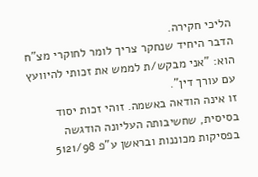הליכי חקירה.
הדבר היחיד שנחקר צריך לומר לחוקרי מצ"ח הוא: "אני מבקש/ת לממש את זכותי להיוועץ עם עורך דין".
זו אינה הודאה באשמה. זוהי זכות יסוד בסיסית, שחשיבותה העליונה הודגשה בפסיקות מכוננות ובראשן ע"פ 5121/98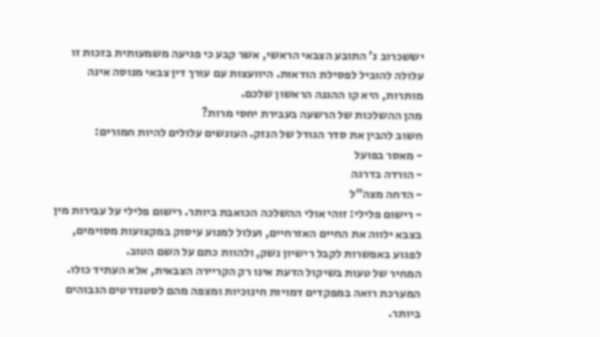יששכרוב נ' התובע הצבאי הראשי, אשר קבע כי פגיעה משמעותית בזכות זו עלולה להוביל לפסילת הודאות. היוועצות עם עורך דין צבאי מנוסה אינה מותרות, היא קו ההגנה הראשון שלכם.
מהן ההשלכות של הרשעה בעבירת יחסי מרות?
חשוב להבין את סדר הגודל של הנזק. העונשים עלולים להיות חמורים:
- מאסר בפועל
- הורדה בדרגה
- הדחה מצה"ל
- רישום פלילי: זוהי אולי ההשלכה הכואבת ביותר. רישום פלילי על עבירות מין בצבא ילווה את החיים האזרחיים, ועלול למנוע עיסוק במקצועות מסוימים, לפגוע באפשרות לקבל רישיון נשק, ולהוות כתם על השם הטוב.
המחיר של טעות בשיקול הדעת אינו רק הקריירה הצבאית, אלא העתיד כולו. המערכת רואה במפקדים דמויות חינוכיות ומצפה מהם לסטנדרטים הגבוהים ביותר.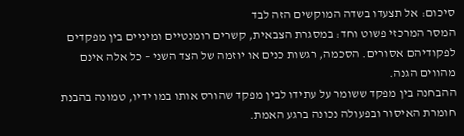סיכום: אל תצעדו בשדה המוקשים הזה לבד
המסר המרכזי פשוט וחד: במסגרת הצבאית, קשרים רומנטיים ומיניים בין מפקדים לפקודיהם אסורים. הסכמה, רגשות כנים או יוזמה של הצד השני – כל אלה אינם מהווים הגנה.
ההבחנה בין מפקד ששומר על עתידו לבין מפקד שהורס אותו במו ידיו, טמונה בהבנת חומרת האיסור ובפעולה נכונה ברגע האמת.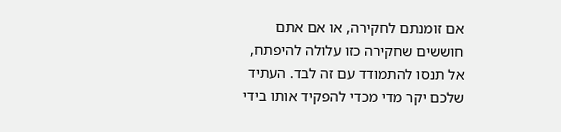אם זומנתם לחקירה, או אם אתם חוששים שחקירה כזו עלולה להיפתח, אל תנסו להתמודד עם זה לבד. העתיד שלכם יקר מדי מכדי להפקיד אותו בידי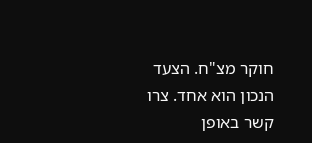חוקר מצ"ח. הצעד הנכון הוא אחד. צרו קשר באופן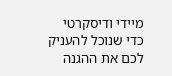מיידי ודיסקרטי כדי שנוכל להעניק לכם את ההגנה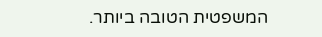המשפטית הטובה ביותר.